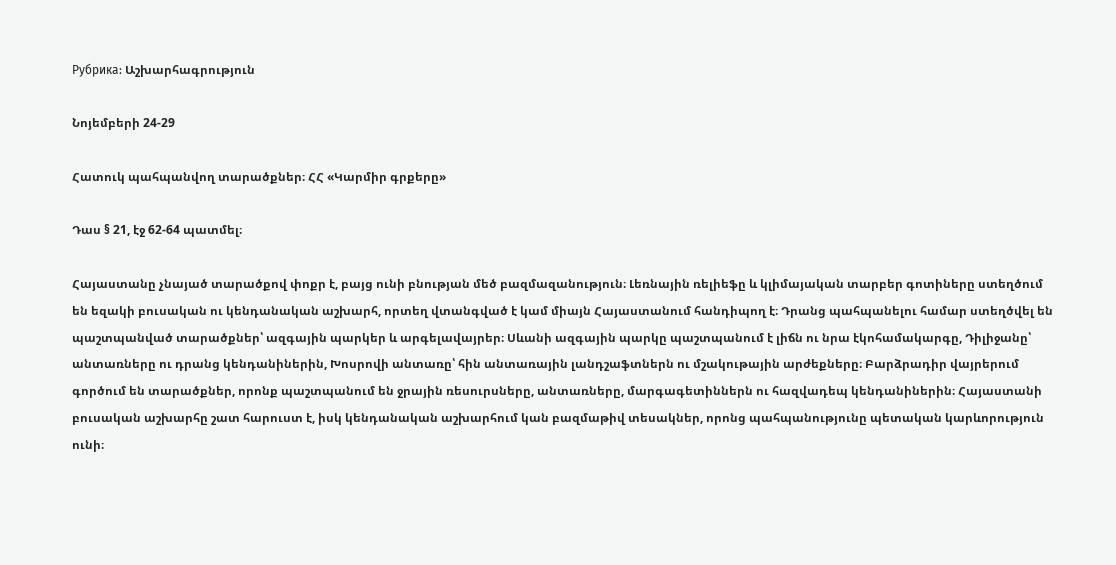Рубрика: Աշխարհագրություն

Նոյեմբերի 24-29

Հատուկ պահպանվող տարածքներ։ ՀՀ «Կարմիր գրքերը»

Դաս § 21, էջ 62-64 պատմել։

Հայաստանը չնայած տարածքով փոքր է, բայց ունի բնության մեծ բազմազանություն։ Լեռնային ռելիեֆը և կլիմայական տարբեր գոտիները ստեղծում են եզակի բուսական ու կենդանական աշխարհ, որտեղ վտանգված է կամ միայն Հայաստանում հանդիպող է։ Դրանց պահպանելու համար ստեղծվել են պաշտպանված տարածքներ՝ ազգային պարկեր և արգելավայրեր։ Սևանի ազգային պարկը պաշտպանում է լիճն ու նրա էկոհամակարգը, Դիլիջանը՝ անտառները ու դրանց կենդանիներին, Խոսրովի անտառը՝ հին անտառային լանդշաֆտներն ու մշակութային արժեքները։ Բարձրադիր վայրերում գործում են տարածքներ, որոնք պաշտպանում են ջրային ռեսուրսները, անտառները, մարգագետիններն ու հազվադեպ կենդանիներին։ Հայաստանի բուսական աշխարհը շատ հարուստ է, իսկ կենդանական աշխարհում կան բազմաթիվ տեսակներ, որոնց պահպանությունը պետական կարևորություն ունի։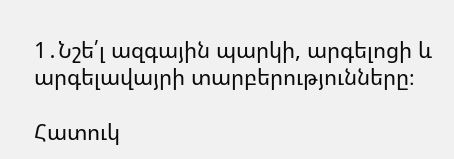1․Նշե՛լ ազգային պարկի, արգելոցի և արգելավայրի տարբերությունները։

Հատուկ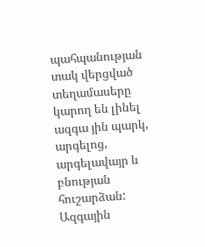պահպանության տակ վերցված տեղամասերը կարող են լինել ազգա յին պարկ, արգելոց, արգելավայր և բնության հուշարձան: Ազգային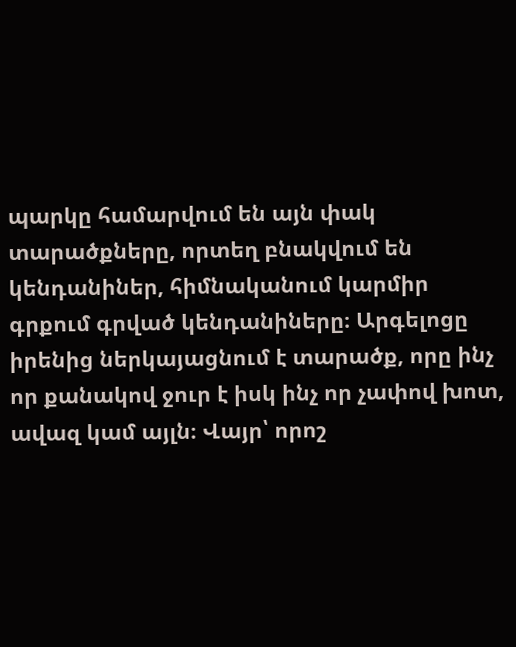պարկը համարվում են այն փակ տարածքները, որտեղ բնակվում են կենդանիներ, հիմնականում կարմիր գրքում գրված կենդանիները։ Արգելոցը իրենից ներկայացնում է տարածք, որը ինչ որ քանակով ջուր է իսկ ինչ որ չափով խոտ, ավազ կամ այլն։ Վայր՝ որոշ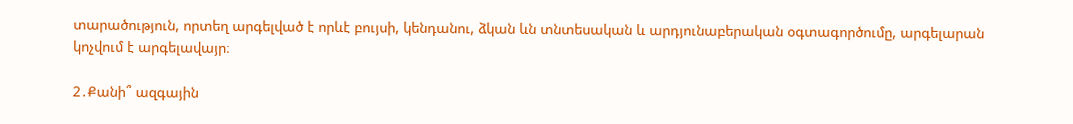տարածություն, որտեղ արգելված է որևէ բույսի, կենդանու, ձկան ևն տնտեսական և արդյունաբերական օգտագործումը, արգելարան կոչվում է արգելավայր։

2․Քանի՞ ազգային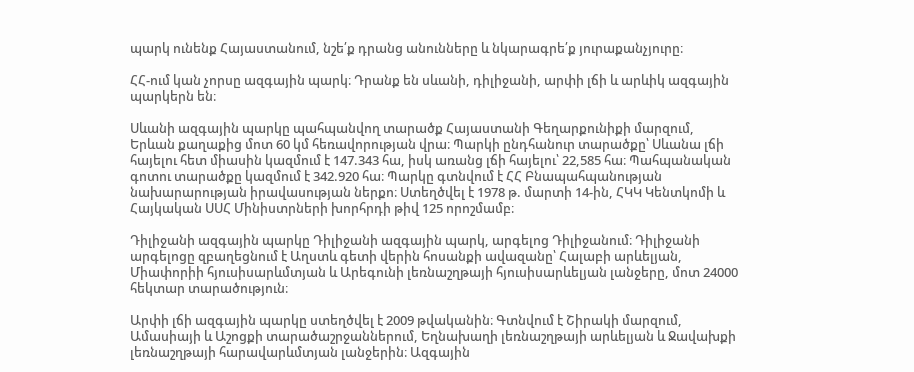պարկ ունենք Հայաստանում, նշե՛ք դրանց անունները և նկարագրե՛ք յուրաքանչյուրը։

ՀՀ-ում կան չորսը ազգային պարկ։ Դրանք են սևանի, դիլիջանի, արփի լճի և արևիկ ազգային պարկերն են։

Սևանի ազգային պարկը պահպանվող տարածք Հայաստանի Գեղարքունիքի մարզում, Երևան քաղաքից մոտ 60 կմ հեռավորության վրա։ Պարկի ընդհանուր տարածքը՝ Սևանա լճի հայելու հետ միասին կազմում է 147.343 հա, իսկ առանց լճի հայելու՝ 22,585 հա։ Պահպանական գոտու տարածքը կազմում է 342.920 հա։ Պարկը գտնվում է ՀՀ Բնապահպանության նախարարության իրավասության ներքո։ Ստեղծվել է 1978 թ. մարտի 14-ին, ՀԿԿ Կենտկոմի և Հայկական ՍՍՀ Մինիստրների խորհրդի թիվ 125 որոշմամբ։

Դիլիջանի ազգային պարկը Դիլիջանի ազգային պարկ, արգելոց Դիլիջանում։ Դիլիջանի արգելոցը զբաղեցնում է Աղստև գետի վերին հոսանքի ավազանը՝ Հալաբի արևելյան, Միափորիի հյուսիսարևմտյան և Արեգունի լեռնաշղթայի հյուսիսարևելյան լանջերը, մոտ 24000 հեկտար տարածություն։

Արփի լճի ազգային պարկը ստեղծվել է 2009 թվականին։ Գտնվում է Շիրակի մարզում, Ամասիայի և Աշոցքի տարածաշրջաններում, Եղնախաղի լեռնաշղթայի արևելյան և Ջավախքի լեռնաշղթայի հարավարևմտյան լանջերին։ Ազգային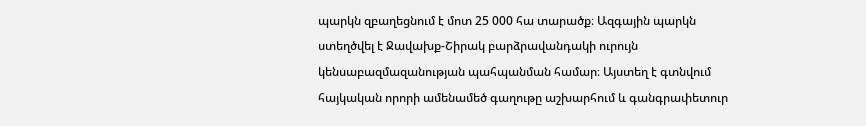պարկն զբաղեցնում է մոտ 25 000 հա տարածք։ Ազգային պարկն ստեղծվել է Ջավախք-Շիրակ բարձրավանդակի ուրույն կենսաբազմազանության պահպանման համար։ Այստեղ է գտնվում հայկական որորի ամենամեծ գաղութը աշխարհում և գանգրափետուր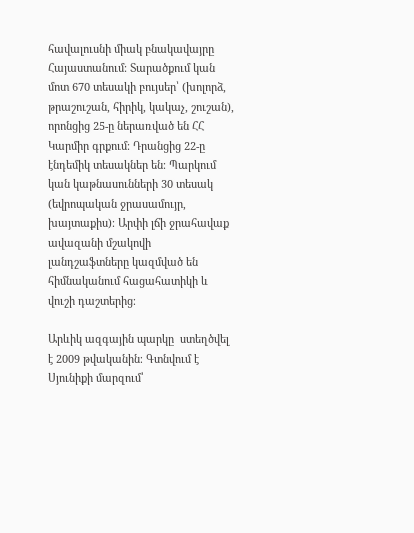հավալուսնի միակ բնակավայրը Հայաստանում։ Տարածքում կան մոտ 670 տեսակի բույսեր՝ (խոլորձ, թրաշուշան, հիրիկ, կակաչ, շուշան), որոնցից 25-ը ներառված են ՀՀ Կարմիր գրքում։ Դրանցից 22-ը էնդեմիկ տեսակներ են։ Պարկում կան կաթնասունների 30 տեսակ (եվրոպական ջրասամույր, խայտաքիս)։ Արփի լճի ջրահավաք ավազանի մշակովի լանդշաֆտները կազմված են հիմնականում հացահատիկի և վուշի դաշտերից։

Արևիկ ազգային պարկը  ստեղծվել է 2009 թվականին։ Գտնվում է Սյունիքի մարզում՝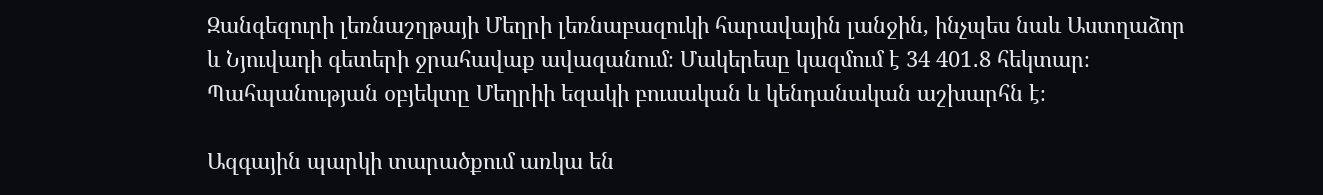Զանգեզուրի լեռնաշղթայի Մեղրի լեռնաբազուկի հարավային լանջին, ինչպես նաև Աստղաձոր և Նյուվադի գետերի ջրահավաք ավազանում։ Մակերեսը կազմում է 34 401․8 հեկտար։ Պահպանության օբյեկտը Մեղրիի եզակի բուսական և կենդանական աշխարհն է։

Ազգային պարկի տարածքում առկա են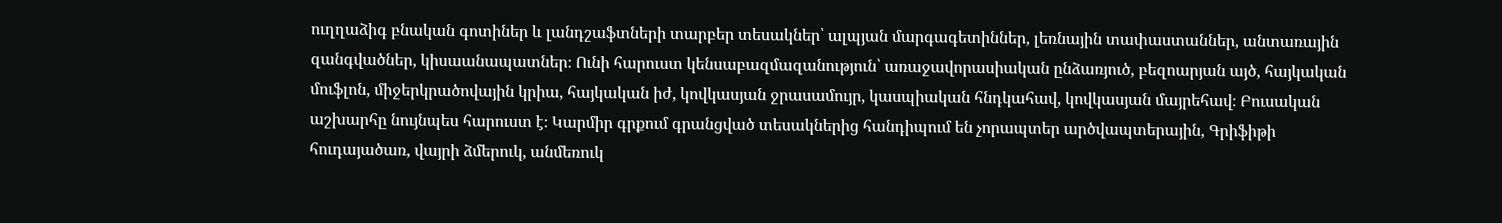ուղղաձիգ բնական գոտիներ և լանդշաֆտների տարբեր տեսակներ՝ ալպյան մարգագետիններ, լեռնային տափաստաններ, անտառային զանգվածներ, կիսաանապատներ։ Ունի հարուստ կենսաբազմազանություն՝ առաջավորասիական ընձառյուծ, բեզոարյան այծ, հայկական մուֆլոն, միջերկրածովային կրիա, հայկական իժ, կովկասյան ջրասամույր, կասպիական հնդկահավ, կովկասյան մայրեհավ։ Բուսական աշխարհը նույնպես հարուստ է։ Կարմիր գրքում գրանցված տեսակներից հանդիպում են չորապտեր արծվապտերային, Գրիֆիթի հուդայածառ, վայրի ձմերուկ, անմեռուկ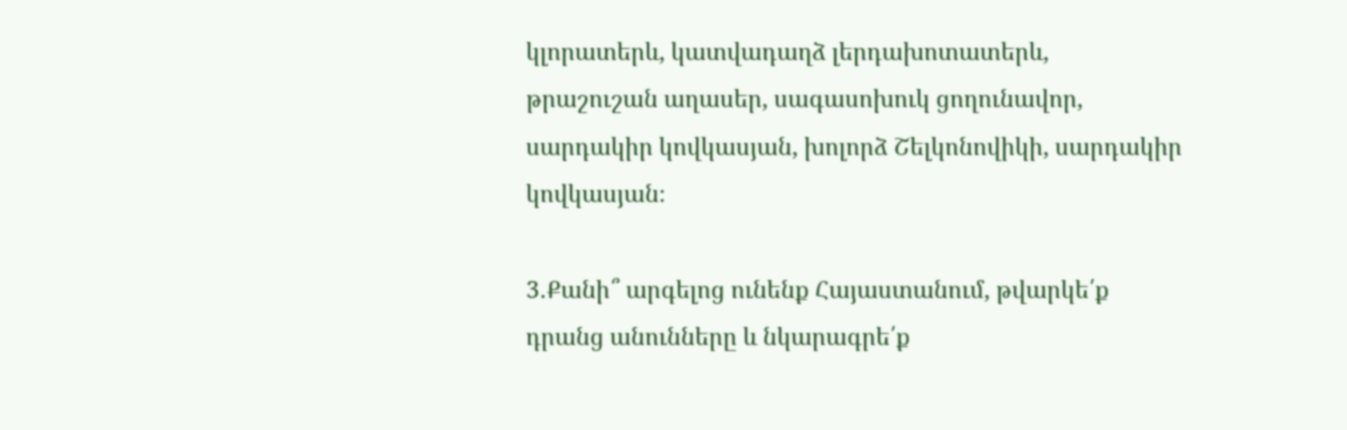կլորատերև, կատվադաղձ լերդախոտատերև, թրաշուշան աղասեր, սագասոխուկ ցողունավոր, սարդակիր կովկասյան, խոլորձ Շելկոնովիկի, սարդակիր կովկասյան։

3․Քանի՞ արգելոց ունենք Հայաստանում, թվարկե՛ք դրանց անունները և նկարագրե՛ք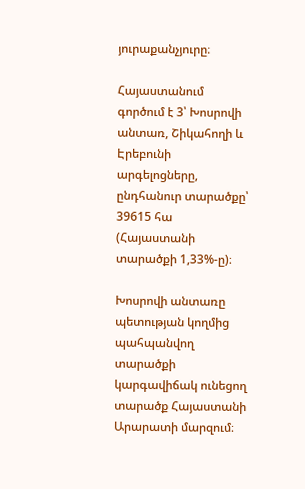յուրաքանչյուրը։

Հայաստանում գործում է 3՝ Խոսրովի անտառ, Շիկահողի և Էրեբունի արգելոցները, ընդհանուր տարածքը՝ 39615 հա (Հայաստանի տարածքի 1,33%-ը)։

Խոսրովի անտառը պետության կողմից պահպանվող տարածքի կարգավիճակ ունեցող տարածք Հայաստանի Արարատի մարզում։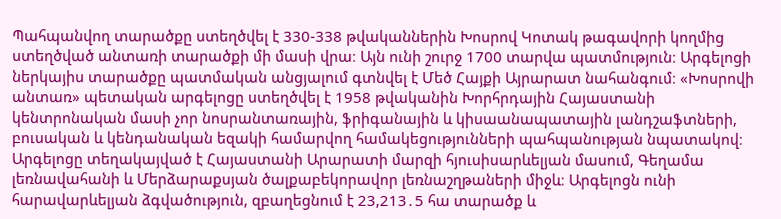Պահպանվող տարածքը ստեղծվել է 330-338 թվականներին Խոսրով Կոտակ թագավորի կողմից ստեղծված անտառի տարածքի մի մասի վրա։ Այն ունի շուրջ 1700 տարվա պատմություն։ Արգելոցի ներկայիս տարածքը պատմական անցյալում գտնվել է Մեծ Հայքի Այրարատ նահանգում։ «Խոսրովի անտառ» պետական արգելոցը ստեղծվել է 1958 թվականին Խորհրդային Հայաստանի կենտրոնական մասի չոր նոսրանտառային, ֆրիգանային և կիսաանապատային լանդշաֆտների, բուսական և կենդանական եզակի համարվող համակեցությունների պահպանության նպատակով։ Արգելոցը տեղակայված է Հայաստանի Արարատի մարզի հյուսիսարևելյան մասում, Գեղամա լեռնավահանի և Մերձարաքսյան ծալքաբեկորավոր լեռնաշղթաների միջև։ Արգելոցն ունի հարավարևելյան ձգվածություն, զբաղեցնում է 23,213․5 հա տարածք և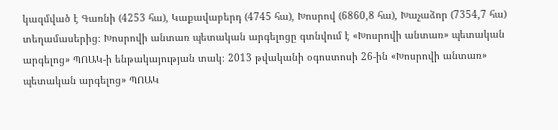կազմված է Գառնի (4253 հա), Կաքավաբերդ (4745 հա), Խոսրով (6860,8 հա), Խաչաձոր (7354,7 հա) տեղամասերից։ Խոսրովի անտառ պետական արգելոցը գտնվում է «Խոսրովի անտառ» պետական արգելոց» ՊՈԱԿ-ի ենթակայության տակ։ 2013 թվականի օգոստոսի 26-ին «Խոսրովի անտառ» պետական արգելոց» ՊՈԱԿ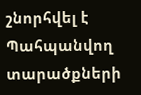շնորհվել է Պահպանվող տարածքների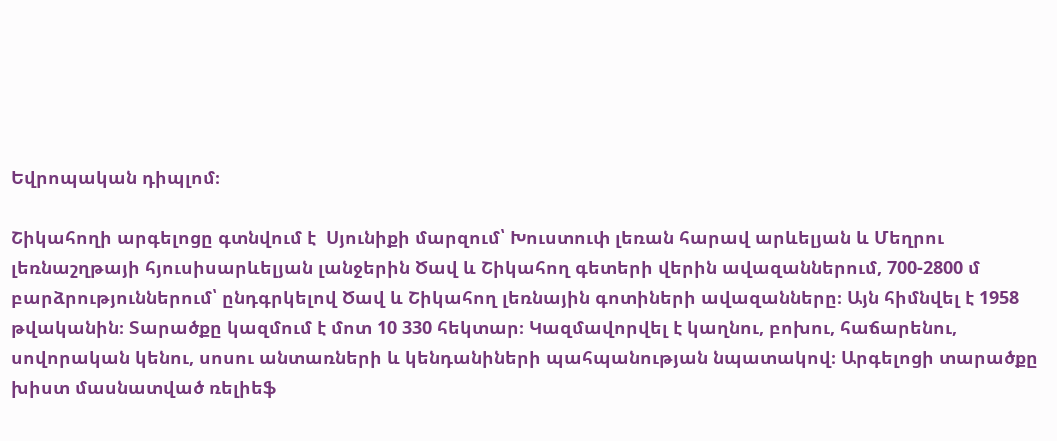Եվրոպական դիպլոմ։

Շիկահողի արգելոցը գտնվում է  Սյունիքի մարզում՝ Խուստուփ լեռան հարավ արևելյան և Մեղրու լեռնաշղթայի հյուսիսարևելյան լանջերին Ծավ և Շիկահող գետերի վերին ավազաններում, 700-2800 մ բարձրություններում՝ ընդգրկելով Ծավ և Շիկահող լեռնային գոտիների ավազանները։ Այն հիմնվել է 1958 թվականին։ Տարածքը կազմում է մոտ 10 330 հեկտար։ Կազմավորվել է կաղնու, բոխու, հաճարենու, սովորական կենու, սոսու անտառների և կենդանիների պահպանության նպատակով։ Արգելոցի տարածքը խիստ մասնատված ռելիեֆ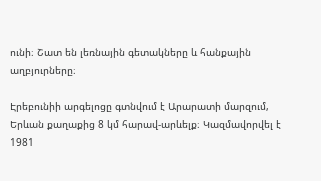ունի։ Շատ են լեռնային գետակները և հանքային աղբյուրները։

Էրեբունիի արգելոցը գտնվում է Արարատի մարզում, Երևան քաղաքից 8 կմ հարավ-արևելք։ Կազմավորվել է 1981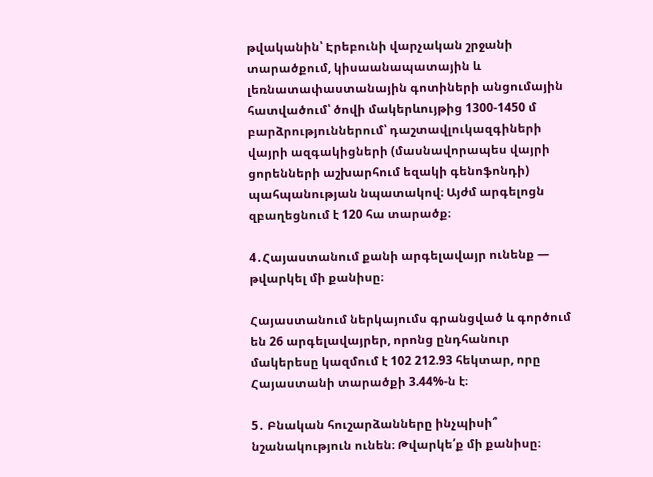թվականին՝ Էրեբունի վարչական շրջանի տարածքում, կիսաանապատային և լեռնատափաստանային գոտիների անցումային հատվածում՝ ծովի մակերևույթից 1300-1450 մ բարձրություններում՝ դաշտավլուկազգիների վայրի ազգակիցների (մասնավորապես վայրի ցորենների աշխարհում եզակի գենոֆոնդի) պահպանության նպատակով։ Այժմ արգելոցն զբաղեցնում է 120 հա տարածք։

4․Հայաստանում քանի արգելավայր ունենք — թվարկել մի քանիսը։

Հայաստանում ներկայումս գրանցված և գործում են 26 արգելավայրեր, որոնց ընդհանուր մակերեսը կազմում է 102 212.93 հեկտար, որը Հայաստանի տարածքի 3.44%-ն է։

5․ Բնական հուշարձանները ինչպիսի՞ նշանակություն ունեն։ Թվարկե՛ք մի քանիսը։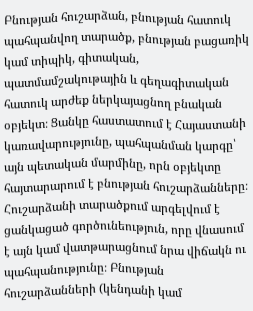Բնության հուշարձան, բնության հատուկ պահպանվող տարածք, բնության բացառիկ կամ տիպիկ, գիտական, պատմամշակութային և գեղագիտական հատուկ արժեք ներկայացնող բնական օբյեկտ։ Ցանկը հաստատում է Հայաստանի կառավարությունը, պահպանման կարգը՝ այն պետական մարմինը, որն օբյեկտը հայտարարում է բնության հուշարձանները։ Հուշարձանի տարածքում արգելվում է ցանկացած գործունեություն, որը վնասում է այն կամ վատթարացնում նրա վիճակն ու պահպանությունը։ Բնության հուշարձանների (կենդանի կամ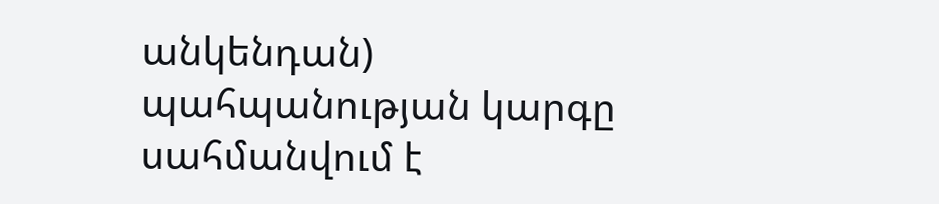անկենդան) պահպանության կարգը սահմանվում է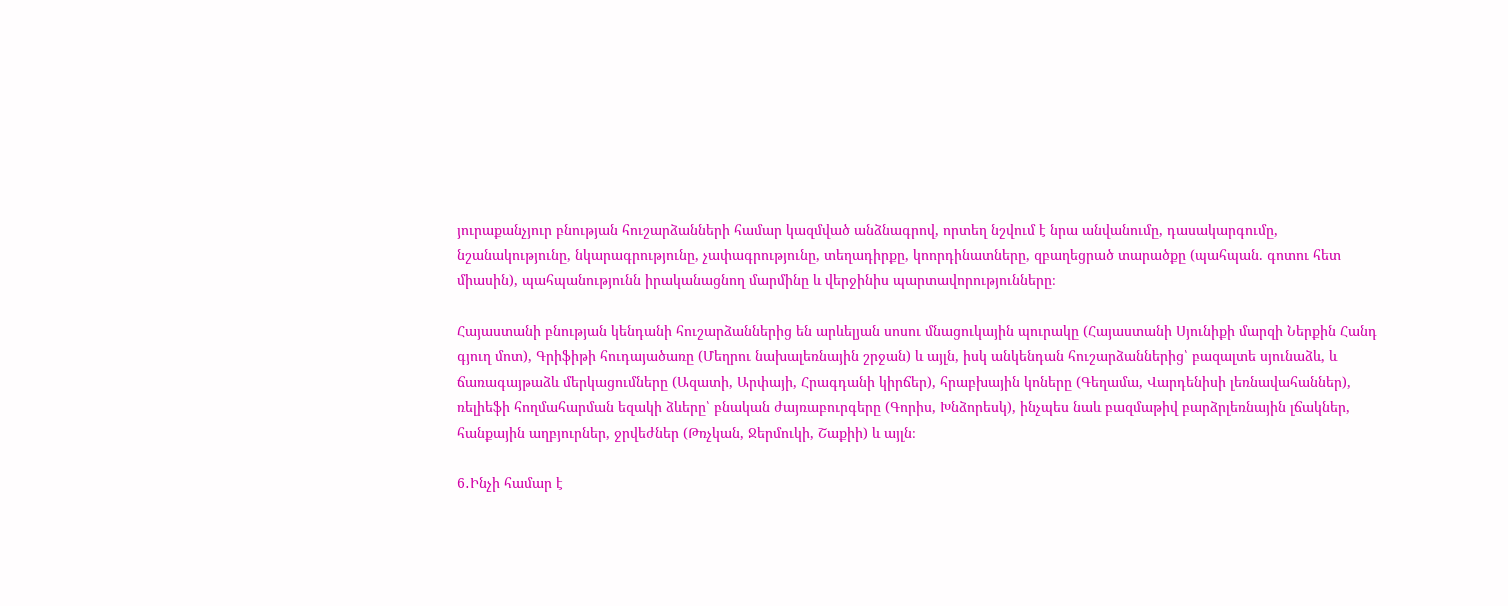յուրաքանչյուր բնության հուշարձանների համար կազմված անձնագրով, որտեղ նշվում է նրա անվանումը, դասակարգումը, նշանակությունը, նկարագրությունը, չափագրությունը, տեղադիրքը, կոորդինատները, զբաղեցրած տարածքը (պահպան. գոտու հետ միասին), պահպանությունն իրականացնող մարմինը և վերջինիս պարտավորությունները։

Հայաստանի բնության կենդանի հուշարձաններից են արևելյան սոսու մնացուկային պուրակը (Հայաստանի Սյունիքի մարզի Ներքին Հանդ գյուղ մոտ), Գրիֆիթի հուդայածառը (Մեղրու նախալեռնային շրջան) և այլն, իսկ անկենդան հուշարձաններից՝ բազալտե սյունաձև, և ճառագայթաձև մերկացումները (Ազատի, Արփայի, Հրագդանի կիրճեր), հրաբխային կոները (Գեղամա, Վարդենիսի լեռնավահաններ), ռելիեֆի հողմահարման եզակի ձևերը՝ բնական ժայռաբուրգերը (Գորիս, Խնձորեսկ), ինչպես նաև բազմաթիվ բարձրլեռնային լճակներ, հանքային աղբյուրներ, ջրվեժներ (Թռչկան, Ջերմուկի, Շաքիի) և այլն։

6․Ինչի համար է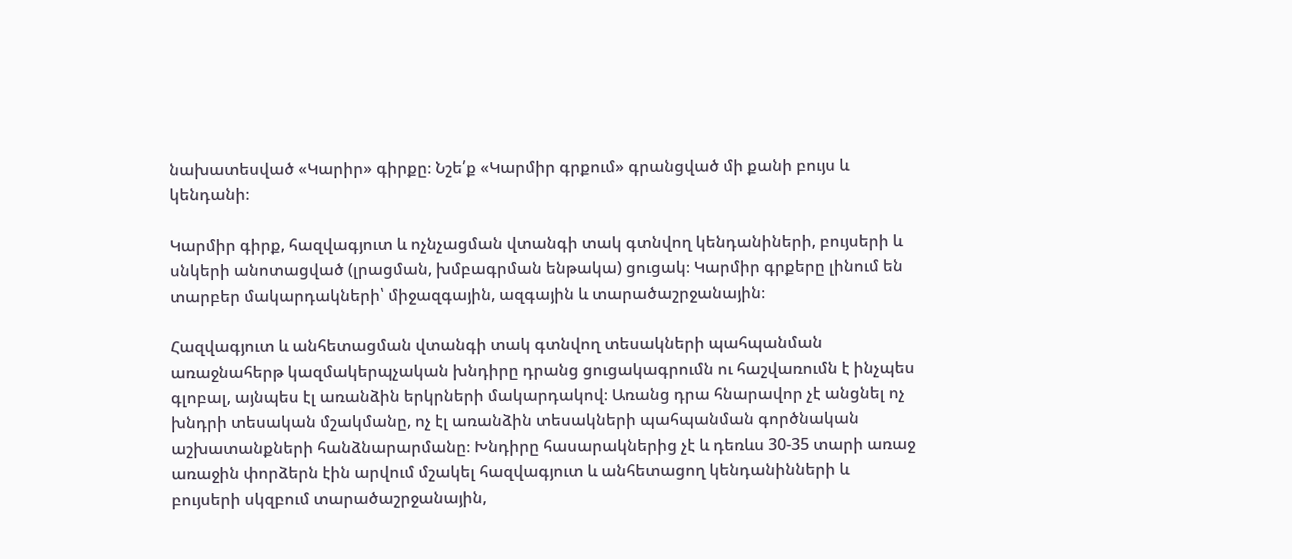նախատեսված «Կարիր» գիրքը։ Նշե՛ք «Կարմիր գրքում» գրանցված մի քանի բույս և կենդանի։

Կարմիր գիրք, հազվագյուտ և ոչնչացման վտանգի տակ գտնվող կենդանիների, բույսերի և սնկերի անոտացված (լրացման, խմբագրման ենթակա) ցուցակ։ Կարմիր գրքերը լինում են տարբեր մակարդակների՝ միջազգային, ազգային և տարածաշրջանային։

Հազվագյուտ և անհետացման վտանգի տակ գտնվող տեսակների պահպանման առաջնահերթ կազմակերպչական խնդիրը դրանց ցուցակագրումն ու հաշվառումն է ինչպես գլոբալ, այնպես էլ առանձին երկրների մակարդակով։ Առանց դրա հնարավոր չէ անցնել ոչ խնդրի տեսական մշակմանը, ոչ էլ առանձին տեսակների պահպանման գործնական աշխատանքների հանձնարարմանը։ Խնդիրը հասարակներից չէ և դեռևս 30-35 տարի առաջ առաջին փորձերն էին արվում մշակել հազվագյուտ և անհետացող կենդանինների և բույսերի սկզբում տարածաշրջանային,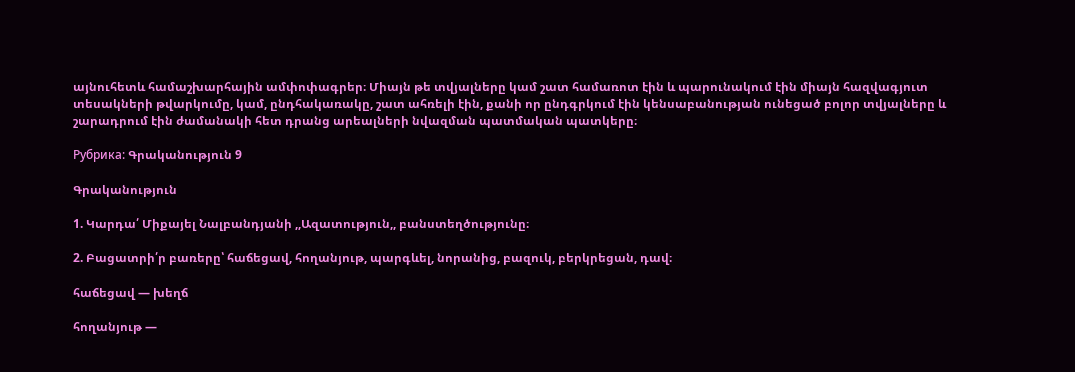այնուհետև համաշխարհային ամփոփագրեր։ Միայն թե տվյալները կամ շատ համառոտ էին և պարունակում էին միայն հազվագյուտ տեսակների թվարկումը, կամ, ընդհակառակը, շատ ահռելի էին, քանի որ ընդգրկում էին կենսաբանության ունեցած բոլոր տվյալները և շարադրում էին ժամանակի հետ դրանց արեալների նվազման պատմական պատկերը։

Рубрика: Գրականություն 9

Գրականություն

1. Կարդա՛ Միքայել Նալբանդյանի ,,Ազատություն,, բանստեղծությունը։

2. Բացատրի՛ր բառերը՝ հաճեցավ, հողանյութ, պարգևել, նորանից, բազուկ, բերկրեցան, դավ։

հաճեցավ — խեղճ

հողանյութ —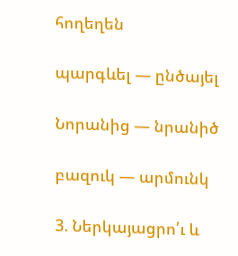հողեղեն

պարգևել — ընծայել

Նորանից — նրանիծ

բազուկ — արմունկ

3. Ներկայացրո՛ւ և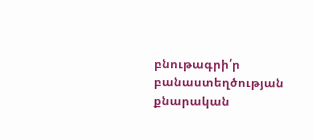բնութագրի՛ր բանաստեղծության քնարական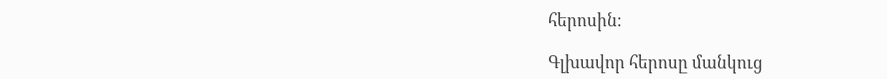հերոսին։

Գլխավոր հերոսը մանկուց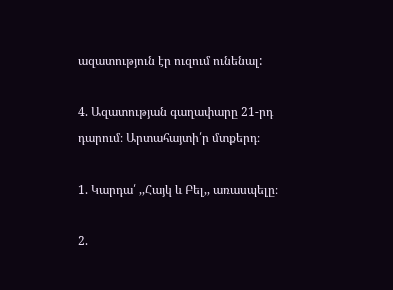ազատություն էր ուզում ունենալ:

4. Ազատության գաղափարը 21-րդ դարում։ Արտահայտի՛ր մտքերդ։

1. Կարդա՛ ,,Հայկ և Բել,, առասպելը։

2.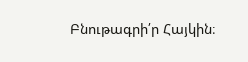Բնութագրի՛ր Հայկին։